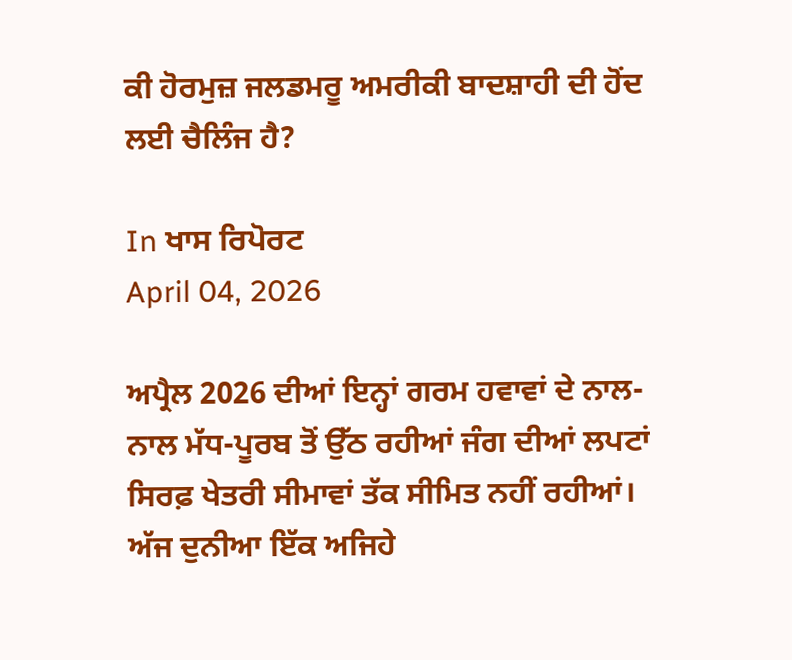ਕੀ ਹੋਰਮੁਜ਼ ਜਲਡਮਰੂ ਅਮਰੀਕੀ ਬਾਦਸ਼ਾਹੀ ਦੀ ਹੋਂਦ ਲਈ ਚੈਲਿੰਜ ਹੈ?

In ਖਾਸ ਰਿਪੋਰਟ
April 04, 2026

ਅਪ੍ਰੈਲ 2026 ਦੀਆਂ ਇਨ੍ਹਾਂ ਗਰਮ ਹਵਾਵਾਂ ਦੇ ਨਾਲ-ਨਾਲ ਮੱਧ-ਪੂਰਬ ਤੋਂ ਉੱਠ ਰਹੀਆਂ ਜੰਗ ਦੀਆਂ ਲਪਟਾਂ ਸਿਰਫ਼ ਖੇਤਰੀ ਸੀਮਾਵਾਂ ਤੱਕ ਸੀਮਿਤ ਨਹੀਂ ਰਹੀਆਂ। ਅੱਜ ਦੁਨੀਆ ਇੱਕ ਅਜਿਹੇ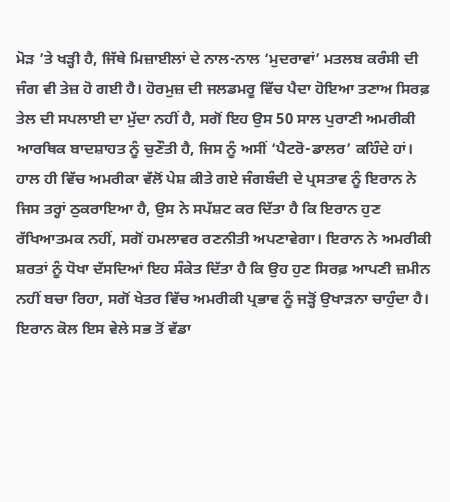ਮੋੜ ’ਤੇ ਖੜ੍ਹੀ ਹੈ, ਜਿੱਥੇ ਮਿਜ਼ਾਈਲਾਂ ਦੇ ਨਾਲ-ਨਾਲ ‘ਮੁਦਰਾਵਾਂ’ ਮਤਲਬ ਕਰੰਸੀ ਦੀ ਜੰਗ ਵੀ ਤੇਜ਼ ਹੋ ਗਈ ਹੈ। ਹੋਰਮੁਜ਼ ਦੀ ਜਲਡਮਰੂ ਵਿੱਚ ਪੈਦਾ ਹੋਇਆ ਤਣਾਅ ਸਿਰਫ਼ ਤੇਲ ਦੀ ਸਪਲਾਈ ਦਾ ਮੁੱਦਾ ਨਹੀਂ ਹੈ, ਸਗੋਂ ਇਹ ਉਸ 50 ਸਾਲ ਪੁਰਾਣੀ ਅਮਰੀਕੀ ਆਰਥਿਕ ਬਾਦਸ਼ਾਹਤ ਨੂੰ ਚੁਣੌਤੀ ਹੈ, ਜਿਸ ਨੂੰ ਅਸੀਂ ‘ਪੈਟਰੋ-ਡਾਲਰ’ ਕਹਿੰਦੇ ਹਾਂ।
ਹਾਲ ਹੀ ਵਿੱਚ ਅਮਰੀਕਾ ਵੱਲੋਂ ਪੇਸ਼ ਕੀਤੇ ਗਏ ਜੰਗਬੰਦੀ ਦੇ ਪ੍ਰਸਤਾਵ ਨੂੰ ਇਰਾਨ ਨੇ ਜਿਸ ਤਰ੍ਹਾਂ ਠੁਕਰਾਇਆ ਹੈ, ਉਸ ਨੇ ਸਪੱਸ਼ਟ ਕਰ ਦਿੱਤਾ ਹੈ ਕਿ ਇਰਾਨ ਹੁਣ ਰੱਖਿਆਤਮਕ ਨਹੀਂ, ਸਗੋਂ ਹਮਲਾਵਰ ਰਣਨੀਤੀ ਅਪਣਾਵੇਗਾ। ਇਰਾਨ ਨੇ ਅਮਰੀਕੀ ਸ਼ਰਤਾਂ ਨੂੰ ਧੋਖਾ ਦੱਸਦਿਆਂ ਇਹ ਸੰਕੇਤ ਦਿੱਤਾ ਹੈ ਕਿ ਉਹ ਹੁਣ ਸਿਰਫ਼ ਆਪਣੀ ਜ਼ਮੀਨ ਨਹੀਂ ਬਚਾ ਰਿਹਾ, ਸਗੋਂ ਖੇਤਰ ਵਿੱਚ ਅਮਰੀਕੀ ਪ੍ਰਭਾਵ ਨੂੰ ਜੜ੍ਹੋਂ ਉਖਾੜਨਾ ਚਾਹੁੰਦਾ ਹੈ।
ਇਰਾਨ ਕੋਲ ਇਸ ਵੇਲੇ ਸਭ ਤੋਂ ਵੱਡਾ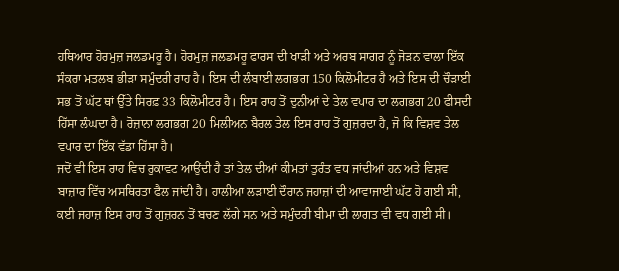ਹਥਿਆਰ ਹੋਰਮੁਜ਼ ਜਲਡਮਰੂ ਹੈ। ਹੋਰਮੁਜ਼ ਜਲਡਮਰੂ ਫਾਰਸ ਦੀ ਖਾੜੀ ਅਤੇ ਅਰਬ ਸਾਗਰ ਨੂੰ ਜੋੜਨ ਵਾਲਾ ਇੱਕ ਸੰਕਰਾ ਮਤਲਬ ਭੀੜਾ ਸਮੁੰਦਰੀ ਰਾਹ ਹੈ। ਇਸ ਦੀ ਲੰਬਾਈ ਲਗਭਗ 150 ਕਿਲੋਮੀਟਰ ਹੈ ਅਤੇ ਇਸ ਦੀ ਚੌੜਾਈ ਸਭ ਤੋਂ ਘੱਟ ਥਾਂ ਉੱਤੇ ਸਿਰਫ਼ 33 ਕਿਲੋਮੀਟਰ ਹੈ। ਇਸ ਰਾਹ ਤੋਂ ਦੁਨੀਆਂ ਦੇ ਤੇਲ ਵਪਾਰ ਦਾ ਲਗਭਗ 20 ਫੀਸਦੀ ਹਿੱਸਾ ਲੰਘਦਾ ਹੈ। ਰੋਜ਼ਾਨਾ ਲਗਭਗ 20 ਮਿਲੀਅਨ ਬੈਰਲ ਤੇਲ ਇਸ ਰਾਹ ਤੋਂ ਗੁਜ਼ਰਦਾ ਹੈ, ਜੋ ਕਿ ਵਿਸ਼ਵ ਤੇਲ ਵਪਾਰ ਦਾ ਇੱਕ ਵੱਡਾ ਹਿੱਸਾ ਹੈ।
ਜਦੋਂ ਵੀ ਇਸ ਰਾਹ ਵਿਚ ਰੁਕਾਵਟ ਆਉਂਦੀ ਹੈ ਤਾਂ ਤੇਲ ਦੀਆਂ ਕੀਮਤਾਂ ਤੁਰੰਤ ਵਧ ਜਾਂਦੀਆਂ ਹਨ ਅਤੇ ਵਿਸ਼ਵ ਬਾਜ਼ਾਰ ਵਿੱਚ ਅਸਥਿਰਤਾ ਫੈਲ ਜਾਂਦੀ ਹੈ। ਹਾਲੀਆ ਲੜਾਈ ਦੌਰਾਨ ਜਹਾਜ਼ਾਂ ਦੀ ਆਵਾਜਾਈ ਘੱਟ ਹੋ ਗਈ ਸੀ, ਕਈ ਜਹਾਜ਼ ਇਸ ਰਾਹ ਤੋਂ ਗੁਜ਼ਰਨ ਤੋਂ ਬਚਣ ਲੱਗੇ ਸਨ ਅਤੇ ਸਮੁੰਦਰੀ ਬੀਮਾ ਦੀ ਲਾਗਤ ਵੀ ਵਧ ਗਈ ਸੀ।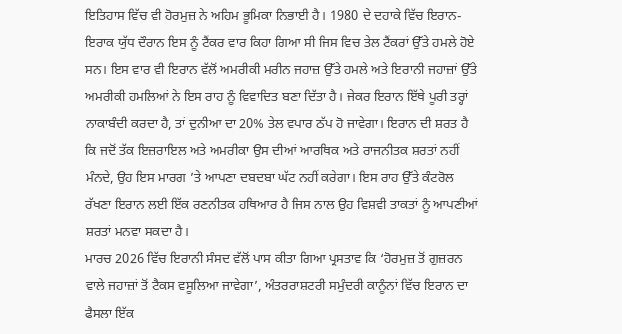ਇਤਿਹਾਸ ਵਿੱਚ ਵੀ ਹੋਰਮੁਜ਼ ਨੇ ਅਹਿਮ ਭੂਮਿਕਾ ਨਿਭਾਈ ਹੈ। 1980 ਦੇ ਦਹਾਕੇ ਵਿੱਚ ਇਰਾਨ-ਇਰਾਕ ਯੁੱਧ ਦੌਰਾਨ ਇਸ ਨੂੰ ਟੈਂਕਰ ਵਾਰ ਕਿਹਾ ਗਿਆ ਸੀ ਜਿਸ ਵਿਚ ਤੇਲ ਟੈਂਕਰਾਂ ਉੱਤੇ ਹਮਲੇ ਹੋਏ ਸਨ। ਇਸ ਵਾਰ ਵੀ ਇਰਾਨ ਵੱਲੋਂ ਅਮਰੀਕੀ ਮਰੀਨ ਜਹਾਜ਼ ਉੱਤੇ ਹਮਲੇ ਅਤੇ ਇਰਾਨੀ ਜਹਾਜ਼ਾਂ ਉੱਤੇ ਅਮਰੀਕੀ ਹਮਲਿਆਂ ਨੇ ਇਸ ਰਾਹ ਨੂੰ ਵਿਵਾਦਿਤ ਬਣਾ ਦਿੱਤਾ ਹੈ। ਜੇਕਰ ਇਰਾਨ ਇੱਥੇ ਪੂਰੀ ਤਰ੍ਹਾਂ ਨਾਕਾਬੰਦੀ ਕਰਦਾ ਹੈ, ਤਾਂ ਦੁਨੀਆ ਦਾ 20% ਤੇਲ ਵਪਾਰ ਠੱਪ ਹੋ ਜਾਵੇਗਾ। ਇਰਾਨ ਦੀ ਸ਼ਰਤ ਹੈ ਕਿ ਜਦੋਂ ਤੱਕ ਇਜ਼ਰਾਇਲ ਅਤੇ ਅਮਰੀਕਾ ਉਸ ਦੀਆਂ ਆਰਥਿਕ ਅਤੇ ਰਾਜਨੀਤਕ ਸ਼ਰਤਾਂ ਨਹੀਂ ਮੰਨਦੇ, ਉਹ ਇਸ ਮਾਰਗ ’ਤੇ ਆਪਣਾ ਦਬਦਬਾ ਘੱਟ ਨਹੀਂ ਕਰੇਗਾ। ਇਸ ਰਾਹ ਉੱਤੇ ਕੰਟਰੋਲ ਰੱਖਣਾ ਇਰਾਨ ਲਈ ਇੱਕ ਰਣਨੀਤਕ ਹਥਿਆਰ ਹੈ ਜਿਸ ਨਾਲ ਉਹ ਵਿਸ਼ਵੀ ਤਾਕਤਾਂ ਨੂੰ ਆਪਣੀਆਂ ਸ਼ਰਤਾਂ ਮਨਵਾ ਸਕਦਾ ਹੈ।
ਮਾਰਚ 2026 ਵਿੱਚ ਇਰਾਨੀ ਸੰਸਦ ਵੱਲੋਂ ਪਾਸ ਕੀਤਾ ਗਿਆ ਪ੍ਰਸਤਾਵ ਕਿ ‘ਹੋਰਮੁਜ਼ ਤੋਂ ਗੁਜ਼ਰਨ ਵਾਲੇ ਜਹਾਜ਼ਾਂ ਤੋਂ ਟੈਕਸ ਵਸੂਲਿਆ ਜਾਵੇਗਾ’, ਅੰਤਰਰਾਸ਼ਟਰੀ ਸਮੁੰਦਰੀ ਕਾਨੂੰਨਾਂ ਵਿੱਚ ਇਰਾਨ ਦਾ ਫੈਸਲਾ ਇੱਕ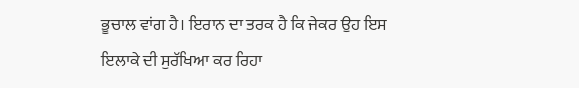ਭੂਚਾਲ ਵਾਂਗ ਹੈ। ਇਰਾਨ ਦਾ ਤਰਕ ਹੈ ਕਿ ਜੇਕਰ ਉਹ ਇਸ ਇਲਾਕੇ ਦੀ ਸੁਰੱਖਿਆ ਕਰ ਰਿਹਾ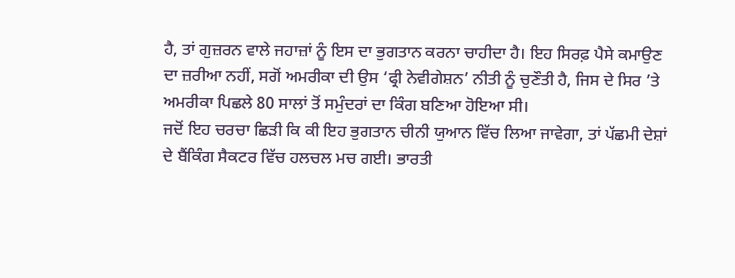ਹੈ, ਤਾਂ ਗੁਜ਼ਰਨ ਵਾਲੇ ਜਹਾਜ਼ਾਂ ਨੂੰ ਇਸ ਦਾ ਭੁਗਤਾਨ ਕਰਨਾ ਚਾਹੀਦਾ ਹੈ। ਇਹ ਸਿਰਫ਼ ਪੈਸੇ ਕਮਾਉਣ ਦਾ ਜ਼ਰੀਆ ਨਹੀਂ, ਸਗੋਂ ਅਮਰੀਕਾ ਦੀ ਉਸ ‘ਫ੍ਰੀ ਨੇਵੀਗੇਸ਼ਨ’ ਨੀਤੀ ਨੂੰ ਚੁਣੌਤੀ ਹੈ, ਜਿਸ ਦੇ ਸਿਰ ’ਤੇ ਅਮਰੀਕਾ ਪਿਛਲੇ 80 ਸਾਲਾਂ ਤੋਂ ਸਮੁੰਦਰਾਂ ਦਾ ਕਿੰਗ ਬਣਿਆ ਹੋਇਆ ਸੀ।
ਜਦੋਂ ਇਹ ਚਰਚਾ ਛਿੜੀ ਕਿ ਕੀ ਇਹ ਭੁਗਤਾਨ ਚੀਨੀ ਯੁਆਨ ਵਿੱਚ ਲਿਆ ਜਾਵੇਗਾ, ਤਾਂ ਪੱਛਮੀ ਦੇਸ਼ਾਂ ਦੇ ਬੈਂਕਿੰਗ ਸੈਕਟਰ ਵਿੱਚ ਹਲਚਲ ਮਚ ਗਈ। ਭਾਰਤੀ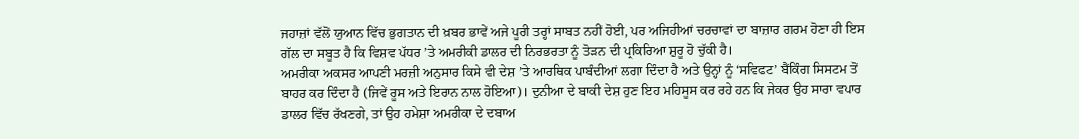ਜਹਾਜ਼ਾਂ ਵੱਲੋਂ ਯੁਆਨ ਵਿੱਚ ਭੁਗਤਾਨ ਦੀ ਖ਼ਬਰ ਭਾਵੇਂ ਅਜੇ ਪੂਰੀ ਤਰ੍ਹਾਂ ਸਾਬਤ ਨਹੀਂ ਹੋਈ, ਪਰ ਅਜਿਹੀਆਂ ਚਰਚਾਵਾਂ ਦਾ ਬਾਜ਼ਾਰ ਗਰਮ ਹੋਣਾ ਹੀ ਇਸ ਗੱਲ ਦਾ ਸਬੂਤ ਹੈ ਕਿ ਵਿਸ਼ਵ ਪੱਧਰ ’ਤੇ ਅਮਰੀਕੀ ਡਾਲਰ ਦੀ ਨਿਰਭਰਤਾ ਨੂੰ ਤੋੜਨ ਦੀ ਪ੍ਰਕਿਰਿਆ ਸ਼ੁਰੂ ਹੋ ਚੁੱਕੀ ਹੈ।
ਅਮਰੀਕਾ ਅਕਸਰ ਆਪਣੀ ਮਰਜ਼ੀ ਅਨੁਸਾਰ ਕਿਸੇ ਵੀ ਦੇਸ਼ ’ਤੇ ਆਰਥਿਕ ਪਾਬੰਦੀਆਂ ਲਗਾ ਦਿੰਦਾ ਹੈ ਅਤੇ ਉਨ੍ਹਾਂ ਨੂੰ ‘ਸਵਿਫਟ’ ਬੈਂਕਿੰਗ ਸਿਸਟਮ ਤੋਂ ਬਾਹਰ ਕਰ ਦਿੰਦਾ ਹੈ (ਜਿਵੇਂ ਰੂਸ ਅਤੇ ਇਰਾਨ ਨਾਲ ਹੋਇਆ)। ਦੁਨੀਆ ਦੇ ਬਾਕੀ ਦੇਸ਼ ਹੁਣ ਇਹ ਮਹਿਸੂਸ ਕਰ ਰਹੇ ਹਨ ਕਿ ਜੇਕਰ ਉਹ ਸਾਰਾ ਵਪਾਰ ਡਾਲਰ ਵਿੱਚ ਰੱਖਣਗੇ, ਤਾਂ ਉਹ ਹਮੇਸ਼ਾ ਅਮਰੀਕਾ ਦੇ ਦਬਾਅ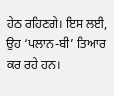ਹੇਠ ਰਹਿਣਗੇ। ਇਸ ਲਈ, ਉਹ ‘ਪਲਾਨ-ਬੀ’ ਤਿਆਰ ਕਰ ਰਹੇ ਹਨ।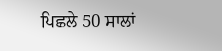ਪਿਛਲੇ 50 ਸਾਲਾਂ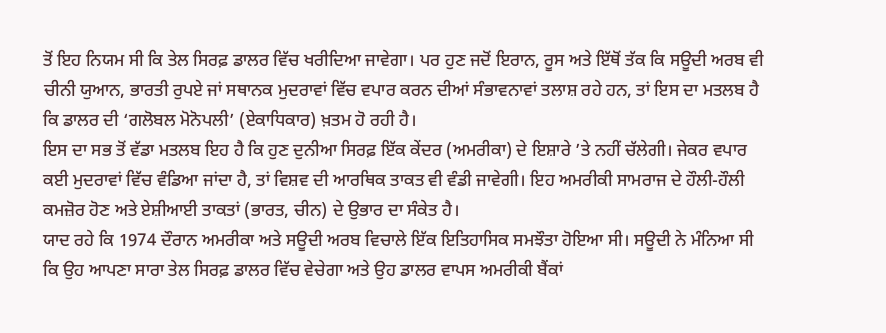ਤੋਂ ਇਹ ਨਿਯਮ ਸੀ ਕਿ ਤੇਲ ਸਿਰਫ਼ ਡਾਲਰ ਵਿੱਚ ਖਰੀਦਿਆ ਜਾਵੇਗਾ। ਪਰ ਹੁਣ ਜਦੋਂ ਇਰਾਨ, ਰੂਸ ਅਤੇ ਇੱਥੋਂ ਤੱਕ ਕਿ ਸਊਦੀ ਅਰਬ ਵੀ ਚੀਨੀ ਯੁਆਨ, ਭਾਰਤੀ ਰੁਪਏ ਜਾਂ ਸਥਾਨਕ ਮੁਦਰਾਵਾਂ ਵਿੱਚ ਵਪਾਰ ਕਰਨ ਦੀਆਂ ਸੰਭਾਵਨਾਵਾਂ ਤਲਾਸ਼ ਰਹੇ ਹਨ, ਤਾਂ ਇਸ ਦਾ ਮਤਲਬ ਹੈ ਕਿ ਡਾਲਰ ਦੀ ‘ਗਲੋਬਲ ਮੋਨੋਪਲੀ’ (ਏਕਾਧਿਕਾਰ) ਖ਼ਤਮ ਹੋ ਰਹੀ ਹੈ।
ਇਸ ਦਾ ਸਭ ਤੋਂ ਵੱਡਾ ਮਤਲਬ ਇਹ ਹੈ ਕਿ ਹੁਣ ਦੁਨੀਆ ਸਿਰਫ਼ ਇੱਕ ਕੇਂਦਰ (ਅਮਰੀਕਾ) ਦੇ ਇਸ਼ਾਰੇ ’ਤੇ ਨਹੀਂ ਚੱਲੇਗੀ। ਜੇਕਰ ਵਪਾਰ ਕਈ ਮੁਦਰਾਵਾਂ ਵਿੱਚ ਵੰਡਿਆ ਜਾਂਦਾ ਹੈ, ਤਾਂ ਵਿਸ਼ਵ ਦੀ ਆਰਥਿਕ ਤਾਕਤ ਵੀ ਵੰਡੀ ਜਾਵੇਗੀ। ਇਹ ਅਮਰੀਕੀ ਸਾਮਰਾਜ ਦੇ ਹੌਲੀ-ਹੌਲੀ ਕਮਜ਼ੋਰ ਹੋਣ ਅਤੇ ਏਸ਼ੀਆਈ ਤਾਕਤਾਂ (ਭਾਰਤ, ਚੀਨ) ਦੇ ਉਭਾਰ ਦਾ ਸੰਕੇਤ ਹੈ।
ਯਾਦ ਰਹੇ ਕਿ 1974 ਦੌਰਾਨ ਅਮਰੀਕਾ ਅਤੇ ਸਊਦੀ ਅਰਬ ਵਿਚਾਲੇ ਇੱਕ ਇਤਿਹਾਸਿਕ ਸਮਝੌਤਾ ਹੋਇਆ ਸੀ। ਸਊਦੀ ਨੇ ਮੰਨਿਆ ਸੀ ਕਿ ਉਹ ਆਪਣਾ ਸਾਰਾ ਤੇਲ ਸਿਰਫ਼ ਡਾਲਰ ਵਿੱਚ ਵੇਚੇਗਾ ਅਤੇ ਉਹ ਡਾਲਰ ਵਾਪਸ ਅਮਰੀਕੀ ਬੈਂਕਾਂ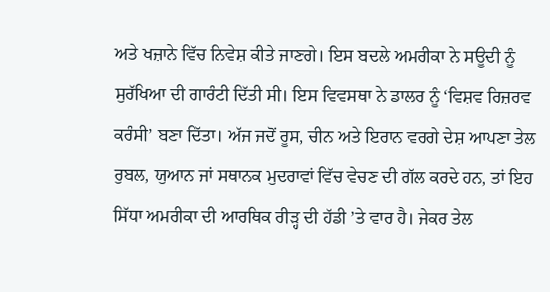ਅਤੇ ਖਜ਼ਾਨੇ ਵਿੱਚ ਨਿਵੇਸ਼ ਕੀਤੇ ਜਾਣਗੇ। ਇਸ ਬਦਲੇ ਅਮਰੀਕਾ ਨੇ ਸਊਦੀ ਨੂੰ ਸੁਰੱਖਿਆ ਦੀ ਗਾਰੰਟੀ ਦਿੱਤੀ ਸੀ। ਇਸ ਵਿਵਸਥਾ ਨੇ ਡਾਲਰ ਨੂੰ ‘ਵਿਸ਼ਵ ਰਿਜ਼ਰਵ ਕਰੰਸੀ’ ਬਣਾ ਦਿੱਤਾ। ਅੱਜ ਜਦੋਂ ਰੂਸ, ਚੀਨ ਅਤੇ ਇਰਾਨ ਵਰਗੇ ਦੇਸ਼ ਆਪਣਾ ਤੇਲ ਰੁਬਲ, ਯੁਆਨ ਜਾਂ ਸਥਾਨਕ ਮੁਦਰਾਵਾਂ ਵਿੱਚ ਵੇਚਣ ਦੀ ਗੱਲ ਕਰਦੇ ਹਨ, ਤਾਂ ਇਹ ਸਿੱਧਾ ਅਮਰੀਕਾ ਦੀ ਆਰਥਿਕ ਰੀੜ੍ਹ ਦੀ ਹੱਡੀ ’ਤੇ ਵਾਰ ਹੈ। ਜੇਕਰ ਤੇਲ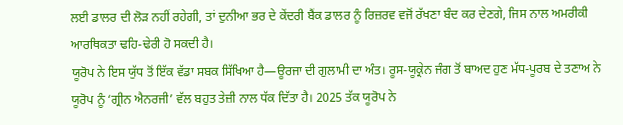ਲਈ ਡਾਲਰ ਦੀ ਲੋੜ ਨਹੀਂ ਰਹੇਗੀ, ਤਾਂ ਦੁਨੀਆ ਭਰ ਦੇ ਕੇਂਦਰੀ ਬੈਂਕ ਡਾਲਰ ਨੂੰ ਰਿਜ਼ਰਵ ਵਜੋਂ ਰੱਖਣਾ ਬੰਦ ਕਰ ਦੇਣਗੇ, ਜਿਸ ਨਾਲ ਅਮਰੀਕੀ ਆਰਥਿਕਤਾ ਢਹਿ-ਢੇਰੀ ਹੋ ਸਕਦੀ ਹੈ।
ਯੂਰੋਪ ਨੇ ਇਸ ਯੁੱਧ ਤੋਂ ਇੱਕ ਵੱਡਾ ਸਬਕ ਸਿੱਖਿਆ ਹੈ—ਊਰਜਾ ਦੀ ਗੁਲਾਮੀ ਦਾ ਅੰਤ। ਰੂਸ-ਯੂਕ੍ਰੇਨ ਜੰਗ ਤੋਂ ਬਾਅਦ ਹੁਣ ਮੱਧ-ਪੂਰਬ ਦੇ ਤਣਾਅ ਨੇ ਯੂਰੋਪ ਨੂੰ ‘ਗ੍ਰੀਨ ਐਨਰਜੀ’ ਵੱਲ ਬਹੁਤ ਤੇਜ਼ੀ ਨਾਲ ਧੱਕ ਦਿੱਤਾ ਹੈ। 2025 ਤੱਕ ਯੂਰੋਪ ਨੇ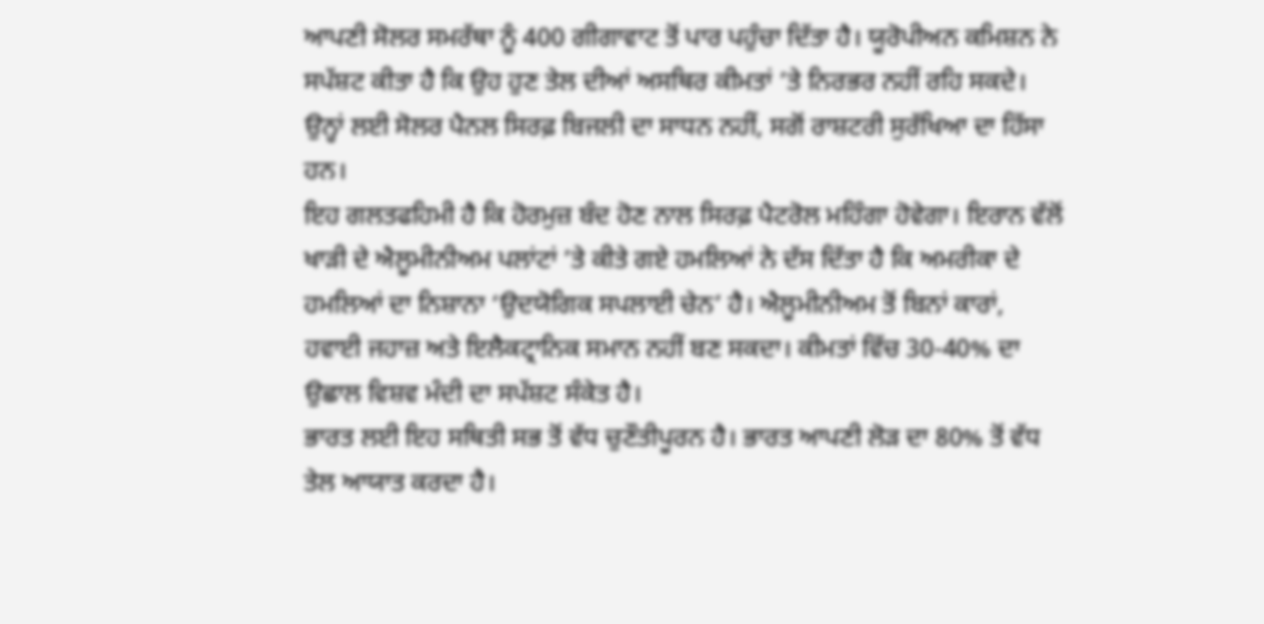ਆਪਣੀ ਸੋਲਰ ਸਮਰੱਥਾ ਨੂੰ 400 ਗੀਗਾਵਾਟ ਤੋਂ ਪਾਰ ਪਹੁੰਚਾ ਦਿੱਤਾ ਹੈ। ਯੂਰੋਪੀਅਨ ਕਮਿਸ਼ਨ ਨੇ ਸਪੱਸ਼ਟ ਕੀਤਾ ਹੈ ਕਿ ਉਹ ਹੁਣ ਤੇਲ ਦੀਆਂ ਅਸਥਿਰ ਕੀਮਤਾਂ ’ਤੇ ਨਿਰਭਰ ਨਹੀਂ ਰਹਿ ਸਕਦੇ। ਉਨ੍ਹਾਂ ਲਈ ਸੋਲਰ ਪੈਨਲ ਸਿਰਫ਼ ਬਿਜਲੀ ਦਾ ਸਾਧਨ ਨਹੀਂ, ਸਗੋਂ ਰਾਸ਼ਟਰੀ ਸੁਰੱਖਿਆ ਦਾ ਹਿੱਸਾ ਹਨ।
ਇਹ ਗਲਤਫਹਿਮੀ ਹੈ ਕਿ ਹੋਰਮੁਜ਼ ਬੰਦ ਹੋਣ ਨਾਲ ਸਿਰਫ਼ ਪੈਟਰੋਲ ਮਹਿੰਗਾ ਹੋਵੇਗਾ। ਇਰਾਨ ਵੱਲੋਂ ਖਾੜੀ ਦੇ ਐਲੂਮੀਨੀਅਮ ਪਲਾਂਟਾਂ ’ਤੇ ਕੀਤੇ ਗਏ ਹਮਲਿਆਂ ਨੇ ਦੱਸ ਦਿੱਤਾ ਹੈ ਕਿ ਅਮਰੀਕਾ ਦੇ ਹਮਲਿਆਂ ਦਾ ਨਿਸ਼ਾਨਾ ‘ਉਦਯੋਗਿਕ ਸਪਲਾਈ ਚੇਨ’ ਹੈ। ਐਲੂਮੀਨੀਅਮ ਤੋਂ ਬਿਨਾਂ ਕਾਰਾਂ, ਹਵਾਈ ਜਹਾਜ਼ ਅਤੇ ਇਲੈਕਟ੍ਰਾਨਿਕ ਸਮਾਨ ਨਹੀਂ ਬਣ ਸਕਦਾ। ਕੀਮਤਾਂ ਵਿੱਚ 30-40% ਦਾ ਉਛਾਲ ਵਿਸ਼ਵ ਮੰਦੀ ਦਾ ਸਪੱਸ਼ਟ ਸੰਕੇਤ ਹੈ।
ਭਾਰਤ ਲਈ ਇਹ ਸਥਿਤੀ ਸਭ ਤੋਂ ਵੱਧ ਚੁਣੌਤੀਪੂਰਨ ਹੈ। ਭਾਰਤ ਆਪਣੀ ਲੋੜ ਦਾ 80% ਤੋਂ ਵੱਧ ਤੇਲ ਆਯਾਤ ਕਰਦਾ ਹੈ।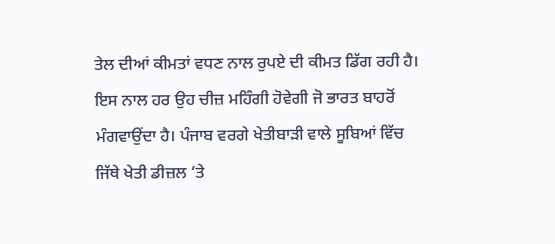ਤੇਲ ਦੀਆਂ ਕੀਮਤਾਂ ਵਧਣ ਨਾਲ ਰੁਪਏ ਦੀ ਕੀਮਤ ਡਿੱਗ ਰਹੀ ਹੈ। ਇਸ ਨਾਲ ਹਰ ਉਹ ਚੀਜ਼ ਮਹਿੰਗੀ ਹੋਵੇਗੀ ਜੋ ਭਾਰਤ ਬਾਹਰੋਂ ਮੰਗਵਾਉਂਦਾ ਹੈ। ਪੰਜਾਬ ਵਰਗੇ ਖੇਤੀਬਾੜੀ ਵਾਲੇ ਸੂਬਿਆਂ ਵਿੱਚ ਜਿੱਥੇ ਖੇਤੀ ਡੀਜ਼ਲ ‘ਤੇ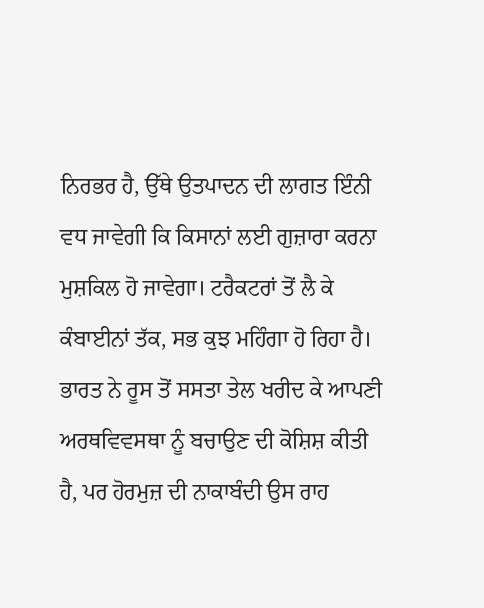ਨਿਰਭਰ ਹੈ, ਉੱਥੇ ਉਤਪਾਦਨ ਦੀ ਲਾਗਤ ਇੰਨੀ ਵਧ ਜਾਵੇਗੀ ਕਿ ਕਿਸਾਨਾਂ ਲਈ ਗੁਜ਼ਾਰਾ ਕਰਨਾ ਮੁਸ਼ਕਿਲ ਹੋ ਜਾਵੇਗਾ। ਟਰੈਕਟਰਾਂ ਤੋਂ ਲੈ ਕੇ ਕੰਬਾਈਨਾਂ ਤੱਕ, ਸਭ ਕੁਝ ਮਹਿੰਗਾ ਹੋ ਰਿਹਾ ਹੈ। ਭਾਰਤ ਨੇ ਰੂਸ ਤੋਂ ਸਸਤਾ ਤੇਲ ਖਰੀਦ ਕੇ ਆਪਣੀ ਅਰਥਵਿਵਸਥਾ ਨੂੰ ਬਚਾਉਣ ਦੀ ਕੋਸ਼ਿਸ਼ ਕੀਤੀ ਹੈ, ਪਰ ਹੋਰਮੁਜ਼ ਦੀ ਨਾਕਾਬੰਦੀ ਉਸ ਰਾਹ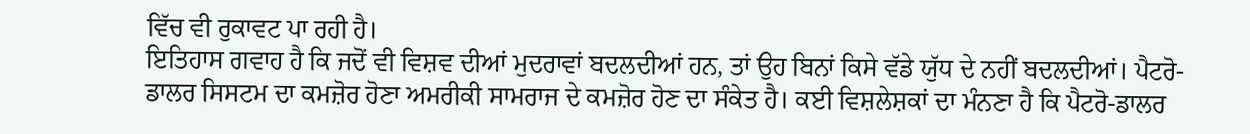ਵਿੱਚ ਵੀ ਰੁਕਾਵਟ ਪਾ ਰਹੀ ਹੈ।
ਇਤਿਹਾਸ ਗਵਾਹ ਹੈ ਕਿ ਜਦੋਂ ਵੀ ਵਿਸ਼ਵ ਦੀਆਂ ਮੁਦਰਾਵਾਂ ਬਦਲਦੀਆਂ ਹਨ, ਤਾਂ ਉਹ ਬਿਨਾਂ ਕਿਸੇ ਵੱਡੇ ਯੁੱਧ ਦੇ ਨਹੀਂ ਬਦਲਦੀਆਂ। ਪੈਟਰੋ-ਡਾਲਰ ਸਿਸਟਮ ਦਾ ਕਮਜ਼ੋਰ ਹੋਣਾ ਅਮਰੀਕੀ ਸਾਮਰਾਜ ਦੇ ਕਮਜ਼ੋਰ ਹੋਣ ਦਾ ਸੰਕੇਤ ਹੈ। ਕਈ ਵਿਸ਼ਲੇਸ਼ਕਾਂ ਦਾ ਮੰਨਣਾ ਹੈ ਕਿ ਪੈਟਰੋ-ਡਾਲਰ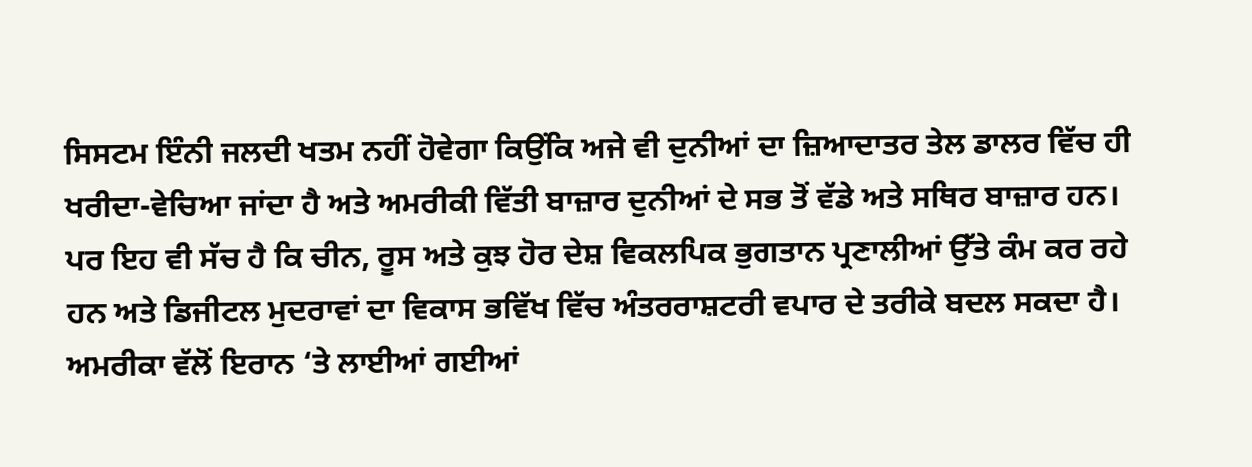ਸਿਸਟਮ ਇੰਨੀ ਜਲਦੀ ਖਤਮ ਨਹੀਂ ਹੋਵੇਗਾ ਕਿਉਂਕਿ ਅਜੇ ਵੀ ਦੁਨੀਆਂ ਦਾ ਜ਼ਿਆਦਾਤਰ ਤੇਲ ਡਾਲਰ ਵਿੱਚ ਹੀ ਖਰੀਦਾ-ਵੇਚਿਆ ਜਾਂਦਾ ਹੈ ਅਤੇ ਅਮਰੀਕੀ ਵਿੱਤੀ ਬਾਜ਼ਾਰ ਦੁਨੀਆਂ ਦੇ ਸਭ ਤੋਂ ਵੱਡੇ ਅਤੇ ਸਥਿਰ ਬਾਜ਼ਾਰ ਹਨ। ਪਰ ਇਹ ਵੀ ਸੱਚ ਹੈ ਕਿ ਚੀਨ, ਰੂਸ ਅਤੇ ਕੁਝ ਹੋਰ ਦੇਸ਼ ਵਿਕਲਪਿਕ ਭੁਗਤਾਨ ਪ੍ਰਣਾਲੀਆਂ ਉੱਤੇ ਕੰਮ ਕਰ ਰਹੇ ਹਨ ਅਤੇ ਡਿਜੀਟਲ ਮੁਦਰਾਵਾਂ ਦਾ ਵਿਕਾਸ ਭਵਿੱਖ ਵਿੱਚ ਅੰਤਰਰਾਸ਼ਟਰੀ ਵਪਾਰ ਦੇ ਤਰੀਕੇ ਬਦਲ ਸਕਦਾ ਹੈ। ਅਮਰੀਕਾ ਵੱਲੋਂ ਇਰਾਨ ‘ਤੇ ਲਾਈਆਂ ਗਈਆਂ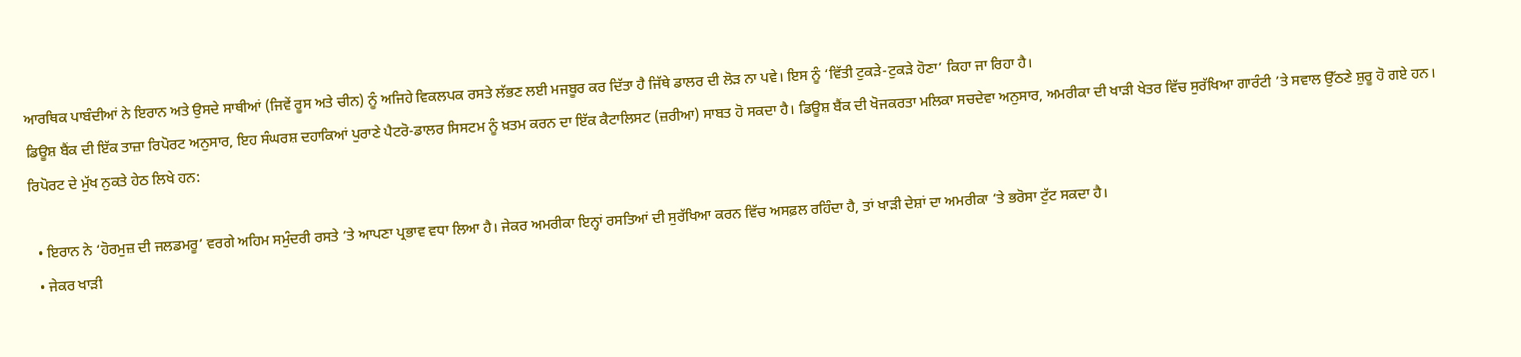ਆਰਥਿਕ ਪਾਬੰਦੀਆਂ ਨੇ ਇਰਾਨ ਅਤੇ ਉਸਦੇ ਸਾਥੀਆਂ (ਜਿਵੇਂ ਰੂਸ ਅਤੇ ਚੀਨ) ਨੂੰ ਅਜਿਹੇ ਵਿਕਲਪਕ ਰਸਤੇ ਲੱਭਣ ਲਈ ਮਜਬੂਰ ਕਰ ਦਿੱਤਾ ਹੈ ਜਿੱਥੇ ਡਾਲਰ ਦੀ ਲੋੜ ਨਾ ਪਵੇ। ਇਸ ਨੂੰ ‘ਵਿੱਤੀ ਟੁਕੜੇ-ਟੁਕੜੇ ਹੋਣਾ’ ਕਿਹਾ ਜਾ ਰਿਹਾ ਹੈ।
ਡਿਊਸ਼ ਬੈਂਕ ਦੀ ਇੱਕ ਤਾਜ਼ਾ ਰਿਪੋਰਟ ਅਨੁਸਾਰ, ਇਹ ਸੰਘਰਸ਼ ਦਹਾਕਿਆਂ ਪੁਰਾਣੇ ਪੈਟਰੋ-ਡਾਲਰ ਸਿਸਟਮ ਨੂੰ ਖ਼ਤਮ ਕਰਨ ਦਾ ਇੱਕ ਕੈਟਾਲਿਸਟ (ਜ਼ਰੀਆ) ਸਾਬਤ ਹੋ ਸਕਦਾ ਹੈ। ਡਿਊਸ਼ ਬੈਂਕ ਦੀ ਖੋਜਕਰਤਾ ਮਲਿਕਾ ਸਚਦੇਵਾ ਅਨੁਸਾਰ, ਅਮਰੀਕਾ ਦੀ ਖਾੜੀ ਖੇਤਰ ਵਿੱਚ ਸੁਰੱਖਿਆ ਗਾਰੰਟੀ ’ਤੇ ਸਵਾਲ ਉੱਠਣੇ ਸ਼ੁਰੂ ਹੋ ਗਏ ਹਨ। ਰਿਪੋਰਟ ਦੇ ਮੁੱਖ ਨੁਕਤੇ ਹੇਠ ਲਿਖੇ ਹਨ:

  • ਇਰਾਨ ਨੇ ‘ਹੋਰਮੁਜ਼ ਦੀ ਜਲਡਮਰੂ’ ਵਰਗੇ ਅਹਿਮ ਸਮੁੰਦਰੀ ਰਸਤੇ ’ਤੇ ਆਪਣਾ ਪ੍ਰਭਾਵ ਵਧਾ ਲਿਆ ਹੈ। ਜੇਕਰ ਅਮਰੀਕਾ ਇਨ੍ਹਾਂ ਰਸਤਿਆਂ ਦੀ ਸੁਰੱਖਿਆ ਕਰਨ ਵਿੱਚ ਅਸਫ਼ਲ ਰਹਿੰਦਾ ਹੈ, ਤਾਂ ਖਾੜੀ ਦੇਸ਼ਾਂ ਦਾ ਅਮਰੀਕਾ ’ਤੇ ਭਰੋਸਾ ਟੁੱਟ ਸਕਦਾ ਹੈ।
  • ਜੇਕਰ ਖਾੜੀ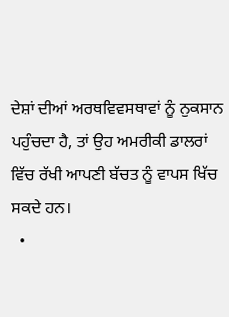ਦੇਸ਼ਾਂ ਦੀਆਂ ਅਰਥਵਿਵਸਥਾਵਾਂ ਨੂੰ ਨੁਕਸਾਨ ਪਹੁੰਚਦਾ ਹੈ, ਤਾਂ ਉਹ ਅਮਰੀਕੀ ਡਾਲਰਾਂ ਵਿੱਚ ਰੱਖੀ ਆਪਣੀ ਬੱਚਤ ਨੂੰ ਵਾਪਸ ਖਿੱਚ ਸਕਦੇ ਹਨ।
  •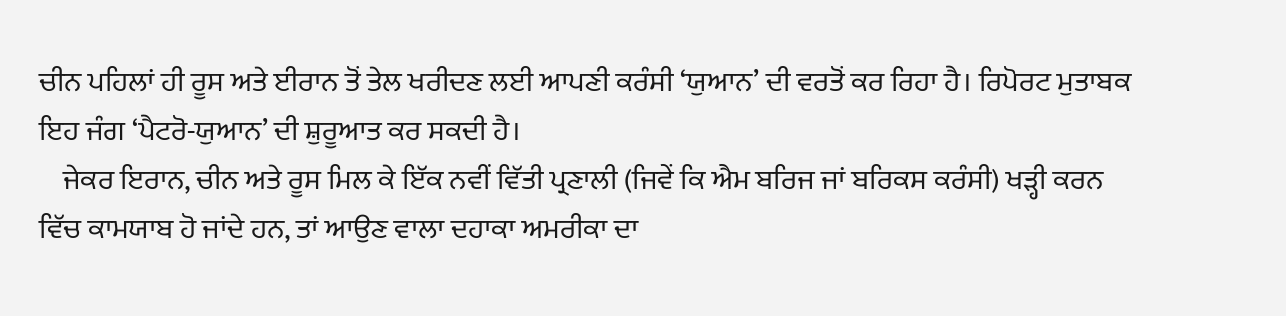ਚੀਨ ਪਹਿਲਾਂ ਹੀ ਰੂਸ ਅਤੇ ਈਰਾਨ ਤੋਂ ਤੇਲ ਖਰੀਦਣ ਲਈ ਆਪਣੀ ਕਰੰਸੀ ‘ਯੁਆਨ’ ਦੀ ਵਰਤੋਂ ਕਰ ਰਿਹਾ ਹੈ। ਰਿਪੋਰਟ ਮੁਤਾਬਕ ਇਹ ਜੰਗ ‘ਪੈਟਰੋ-ਯੁਆਨ’ ਦੀ ਸ਼ੁਰੂਆਤ ਕਰ ਸਕਦੀ ਹੈ।
    ਜੇਕਰ ਇਰਾਨ, ਚੀਨ ਅਤੇ ਰੂਸ ਮਿਲ ਕੇ ਇੱਕ ਨਵੀਂ ਵਿੱਤੀ ਪ੍ਰਣਾਲੀ (ਜਿਵੇਂ ਕਿ ਐਮ ਬਰਿਜ ਜਾਂ ਬਰਿਕਸ ਕਰੰਸੀ) ਖੜ੍ਹੀ ਕਰਨ ਵਿੱਚ ਕਾਮਯਾਬ ਹੋ ਜਾਂਦੇ ਹਨ, ਤਾਂ ਆਉਣ ਵਾਲਾ ਦਹਾਕਾ ਅਮਰੀਕਾ ਦਾ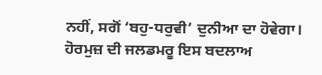ਨਹੀਂ, ਸਗੋਂ ‘ਬਹੁ-ਧਰੁਵੀ’ ਦੁਨੀਆ ਦਾ ਹੋਵੇਗਾ। ਹੋਰਮੁਜ਼ ਦੀ ਜਲਡਮਰੂ ਇਸ ਬਦਲਾਅ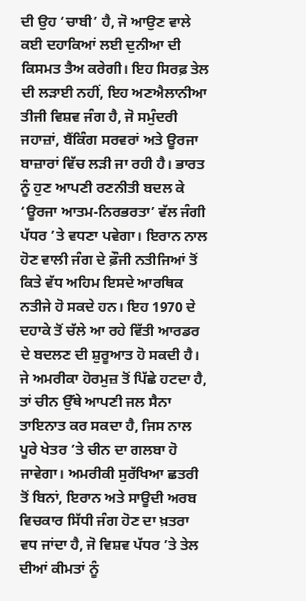ਦੀ ਉਹ ‘ਚਾਬੀ’ ਹੈ, ਜੋ ਆਉਣ ਵਾਲੇ ਕਈ ਦਹਾਕਿਆਂ ਲਈ ਦੁਨੀਆ ਦੀ ਕਿਸਮਤ ਤੈਅ ਕਰੇਗੀ। ਇਹ ਸਿਰਫ਼ ਤੇਲ ਦੀ ਲੜਾਈ ਨਹੀਂ, ਇਹ ਅਣਐਲਾਨੀਆ ਤੀਜੀ ਵਿਸ਼ਵ ਜੰਗ ਹੈ, ਜੋ ਸਮੁੰਦਰੀ ਜਹਾਜ਼ਾਂ, ਬੈਂਕਿੰਗ ਸਰਵਰਾਂ ਅਤੇ ਊਰਜਾ ਬਾਜ਼ਾਰਾਂ ਵਿੱਚ ਲੜੀ ਜਾ ਰਹੀ ਹੈ। ਭਾਰਤ ਨੂੰ ਹੁਣ ਆਪਣੀ ਰਣਨੀਤੀ ਬਦਲ ਕੇ ‘ਊਰਜਾ ਆਤਮ-ਨਿਰਭਰਤਾ’ ਵੱਲ ਜੰਗੀ ਪੱਧਰ ’ਤੇ ਵਧਣਾ ਪਵੇਗਾ। ਇਰਾਨ ਨਾਲ ਹੋਣ ਵਾਲੀ ਜੰਗ ਦੇ ਫ਼ੌਜੀ ਨਤੀਜਿਆਂ ਤੋਂ ਕਿਤੇ ਵੱਧ ਅਹਿਮ ਇਸਦੇ ਆਰਥਿਕ ਨਤੀਜੇ ਹੋ ਸਕਦੇ ਹਨ। ਇਹ 1970 ਦੇ ਦਹਾਕੇ ਤੋਂ ਚੱਲੇ ਆ ਰਹੇ ਵਿੱਤੀ ਆਰਡਰ ਦੇ ਬਦਲਣ ਦੀ ਸ਼ੁਰੂਆਤ ਹੋ ਸਕਦੀ ਹੈ। ਜੇ ਅਮਰੀਕਾ ਹੋਰਮੁਜ਼ ਤੋਂ ਪਿੱਛੇ ਹਟਦਾ ਹੈ, ਤਾਂ ਚੀਨ ਉੱਥੇ ਆਪਣੀ ਜਲ ਸੈਨਾ ਤਾਇਨਾਤ ਕਰ ਸਕਦਾ ਹੈ, ਜਿਸ ਨਾਲ ਪੂਰੇ ਖੇਤਰ ’ਤੇ ਚੀਨ ਦਾ ਗਲਬਾ ਹੋ ਜਾਵੇਗਾ। ਅਮਰੀਕੀ ਸੁਰੱਖਿਆ ਛਤਰੀ ਤੋਂ ਬਿਨਾਂ, ਇਰਾਨ ਅਤੇ ਸਾਊਦੀ ਅਰਬ ਵਿਚਕਾਰ ਸਿੱਧੀ ਜੰਗ ਹੋਣ ਦਾ ਖ਼ਤਰਾ ਵਧ ਜਾਂਦਾ ਹੈ, ਜੋ ਵਿਸ਼ਵ ਪੱਧਰ ’ਤੇ ਤੇਲ ਦੀਆਂ ਕੀਮਤਾਂ ਨੂੰ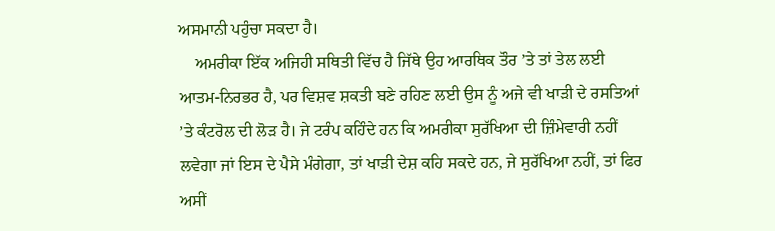ਅਸਮਾਨੀ ਪਹੁੰਚਾ ਸਕਦਾ ਹੈ।
    ਅਮਰੀਕਾ ਇੱਕ ਅਜਿਹੀ ਸਥਿਤੀ ਵਿੱਚ ਹੈ ਜਿੱਥੇ ਉਹ ਆਰਥਿਕ ਤੌਰ ’ਤੇ ਤਾਂ ਤੇਲ ਲਈ ਆਤਮ-ਨਿਰਭਰ ਹੈ, ਪਰ ਵਿਸ਼ਵ ਸ਼ਕਤੀ ਬਣੇ ਰਹਿਣ ਲਈ ਉਸ ਨੂੰ ਅਜੇ ਵੀ ਖਾੜੀ ਦੇ ਰਸਤਿਆਂ ’ਤੇ ਕੰਟਰੋਲ ਦੀ ਲੋੜ ਹੈ। ਜੇ ਟਰੰਪ ਕਹਿੰਦੇ ਹਨ ਕਿ ਅਮਰੀਕਾ ਸੁਰੱਖਿਆ ਦੀ ਜ਼ਿੰਮੇਵਾਰੀ ਨਹੀਂ ਲਵੇਗਾ ਜਾਂ ਇਸ ਦੇ ਪੈਸੇ ਮੰਗੇਗਾ, ਤਾਂ ਖਾੜੀ ਦੇਸ਼ ਕਹਿ ਸਕਦੇ ਹਨ, ਜੇ ਸੁਰੱਖਿਆ ਨਹੀਂ, ਤਾਂ ਫਿਰ ਅਸੀਂ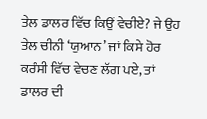ਤੇਲ ਡਾਲਰ ਵਿੱਚ ਕਿਉਂ ਵੇਚੀਏ? ਜੇ ਉਹ ਤੇਲ ਚੀਨੀ ‘ਯੁਆਨ’ ਜਾਂ ਕਿਸੇ ਹੋਰ ਕਰੰਸੀ ਵਿੱਚ ਵੇਚਣ ਲੱਗ ਪਏ, ਤਾਂ ਡਾਲਰ ਦੀ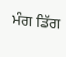ਮੰਗ ਡਿੱਗ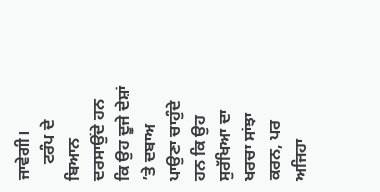ਜਾਵੇਗੀ।
    ਟਰੰਪ ਦੇ ਬਿਆਨ ਦਰਸਾਉਂਦੇ ਹਨ ਕਿ ਉਹ ਦੂਜੇ ਦੇਸ਼ਾਂ ’ਤੇ ਦਬਾਅ ਪਾਉਣਾ ਚਾਹੁੰਦੇ ਹਨ ਕਿ ਉਹ ਸੁਰੱਖਿਆ ਦਾ ਖਰਚਾ ਸਾਂਝਾ ਕਰਨ, ਪਰ ਅਜਿਹਾ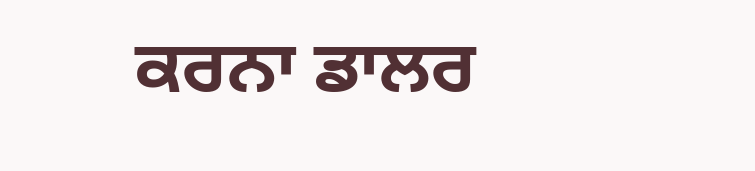ਕਰਨਾ ਡਾਲਰ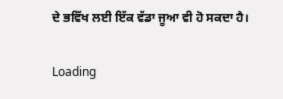ਦੇ ਭਵਿੱਖ ਲਈ ਇੱਕ ਵੱਡਾ ਜੂਆ ਵੀ ਹੋ ਸਕਦਾ ਹੈ।

Loading